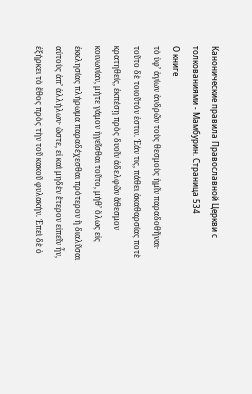Канонические правила Православной Церкви с толкованиями - Мамбурин. Страница 534
О книге
τὸ ὑφ’ ἁγίων ἀνδρῶν τοὺς θεσμοὺς ἡμῖν παραδοθῆναι· τοῦτο δὲ τοιοῦτόν ἐστιν. Ἐάν τις, πάθει ἀκαθαρσίας ποτὲ κρατηθείς, ἐκπέσῃ πρὸς δυοῖν ἀδελφῶν ἄθεσμον κοινωνίαν, μήτε γάμον ἡγεῖσθαι τοῦτο, μήθ’ ὅλως εἰς ἐκκλησίας πλήρωμα παραδέχεσθαι πρότερον ἢ διαλῦσαι αὐτοὺς ἀπ’ ἀλλήλων· ὥστε, εἰ καὶ μηδὲν ἕτερον εἰπεῖν ἦν, ἐξήρκει τὸ ἔθος πρὸς τὴν τοῦ κακοῦ φυλακήν. Ἐπεὶ δὲ ὁ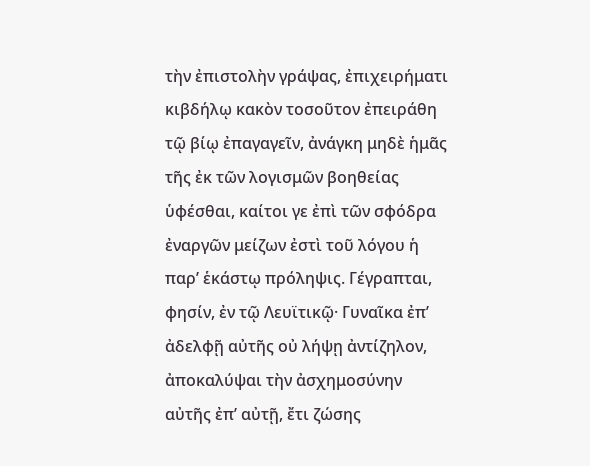τὴν ἐπιστολὴν γράψας, ἐπιχειρήματι κιβδήλῳ κακὸν τοσοῦτον ἐπειράθη τῷ βίῳ ἐπαγαγεῖν, ἀνάγκη μηδὲ ἡμᾶς τῆς ἐκ τῶν λογισμῶν βοηθείας ὑφέσθαι, καίτοι γε ἐπὶ τῶν σφόδρα ἐναργῶν μείζων ἐστὶ τοῦ λόγου ἡ παρ’ ἑκάστῳ πρόληψις. Γέγραπται, φησίν, ἐν τῷ Λευϊτικῷ· Γυναῖκα ἐπ’ ἀδελφῇ αὐτῆς οὐ λήψῃ ἀντίζηλον, ἀποκαλύψαι τὴν ἀσχημοσύνην αὐτῆς ἐπ’ αὐτῇ, ἔτι ζώσης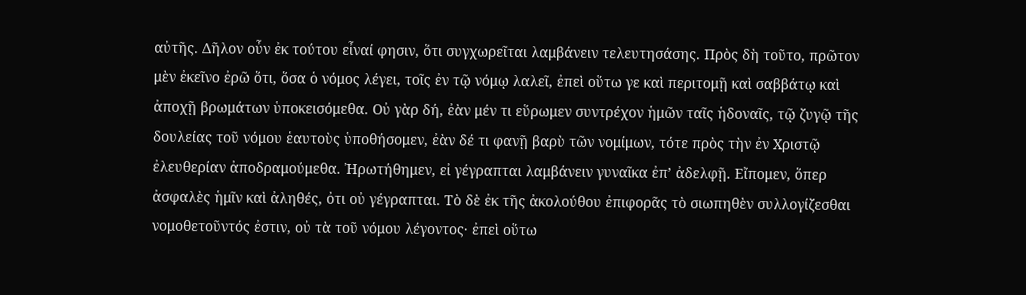αὐτῆς. Δῆλον οὖν ἐκ τούτου εἶναί φησιν, ὅτι συγχωρεῖται λαμβάνειν τελευτησάσης. Πρὸς δὴ τοῦτο, πρῶτον μὲν ἐκεῖνο ἐρῶ ὅτι, ὅσα ὁ νόμος λέγει, τοῖς ἐν τῷ νόμῳ λαλεῖ, ἐπεὶ οὕτω γε καὶ περιτομῇ καὶ σαββάτῳ καὶ ἀποχῇ βρωμάτων ὑποκεισόμεθα. Οὐ γὰρ δή, ἐὰν μέν τι εὕρωμεν συντρέχον ἡμῶν ταῖς ἡδοναῖς, τῷ ζυγῷ τῆς δουλείας τοῦ νόμου ἑαυτοὺς ὑποθήσομεν, ἐὰν δέ τι φανῇ βαρὺ τῶν νομίμων, τότε πρὸς τὴν ἐν Χριστῷ ἐλευθερίαν ἀποδραμούμεθα. Ἠρωτήθημεν, εἰ γέγραπται λαμβάνειν γυναῖκα ἐπ’ ἀδελφῇ. Εἴπομεν, ὅπερ ἀσφαλὲς ἡμῖν καὶ ἀληθές, ὀτι οὐ γέγραπται. Τὸ δὲ ἐκ τῆς ἀκολούθου ἐπιφορᾶς τὸ σιωπηθὲν συλλογίζεσθαι νομοθετοῦντός ἐστιν, οὐ τὰ τοῦ νόμου λέγοντος· ἐπεὶ οὕτω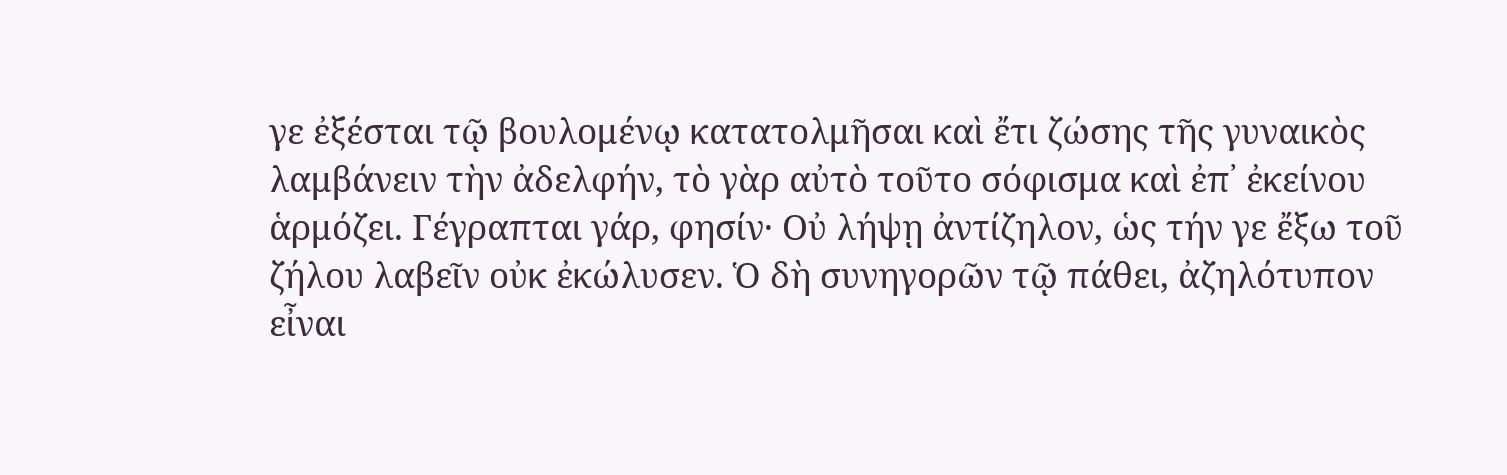γε ἐξέσται τῷ βουλομένῳ κατατολμῆσαι καὶ ἔτι ζώσης τῆς γυναικὸς λαμβάνειν τὴν ἀδελφήν, τὸ γὰρ αὐτὸ τοῦτο σόφισμα καὶ ἐπ᾽ ἐκείνου ἁρμόζει. Γέγραπται γάρ, φησίν· Οὐ λήψῃ ἀντίζηλον, ὡς τήν γε ἔξω τοῦ ζήλου λαβεῖν οὐκ ἐκώλυσεν. Ὁ δὴ συνηγορῶν τῷ πάθει, ἀζηλότυπον εἶναι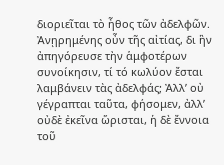διοριεῖται τὸ ἦθος τῶν ἀδελφῶν. Ἀνῃρημένης οὖν τῆς αἰτίας, δι ἣν ἀπηγόρευσε τὴν ἁμφοτέρων συνοίκησιν, τί τό κωλύον ἔσται λαμβάνειν τὰς ἀδελφάς; Ἀλλ’ οὐ γέγραπται ταῦτα, φήσομεν, ἀλλ’ οὐδὲ ἐκεῖνα ὥρισται, ἡ δὲ ἔννοια τοῦ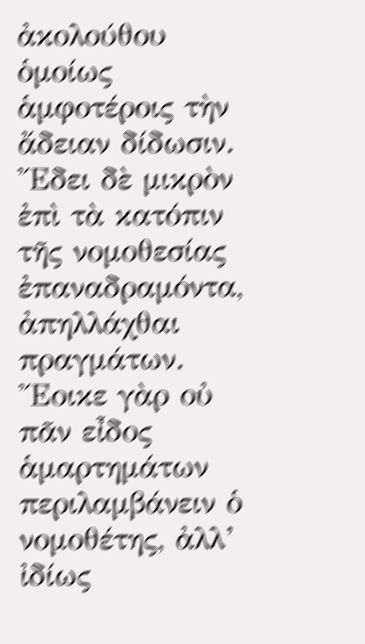ἀκολούθου ὁμοίως ἁμφοτέροις τὴν ἄδειαν δίδωσιν. Ἔδει δὲ μικρὸν ἐπὶ τὰ κατόπιν τῆς νομοθεσίας ἐπαναδραμόντα, ἀπηλλάχθαι πραγμάτων. Ἔοικε γὰρ οὐ πᾶν εἶδος ἁμαρτημάτων περιλαμβάνειν ὁ νομοθέτης, ἀλλ’ ἰδίως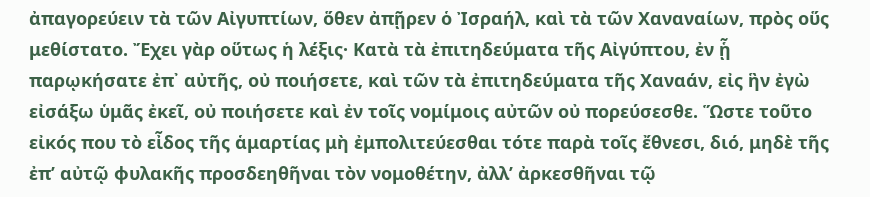ἀπαγορεύειν τὰ τῶν Αἰγυπτίων, ὅθεν ἀπῇρεν ὁ Ἰσραήλ, καὶ τὰ τῶν Χαναναίων, πρὸς οὕς μεθίστατο. Ἔχει γὰρ οὕτως ἡ λέξις· Κατὰ τὰ ἐπιτηδεύματα τῆς Αἰγύπτου, ἐν ᾗ παρῳκήσατε ἐπ᾽ αὐτῆς, οὐ ποιήσετε, καὶ τῶν τὰ ἐπιτηδεύματα τῆς Χαναάν, εἰς ἣν ἐγὼ εἰσάξω ὑμᾶς ἐκεῖ, οὐ ποιήσετε καὶ ἐν τοῖς νομίμοις αὐτῶν οὐ πορεύσεσθε. Ὥστε τοῦτο εἰκός που τὸ εἶδος τῆς ἁμαρτίας μὴ ἐμπολιτεύεσθαι τότε παρὰ τοῖς ἔθνεσι, διό, μηδὲ τῆς ἐπ’ αὐτῷ φυλακῆς προσδεηθῆναι τὸν νομοθέτην, ἀλλ’ ἀρκεσθῆναι τῷ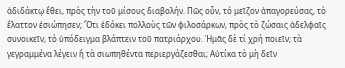ἀδιδάκτῳ ἔθει, πρὸς τὴν τοῦ μίσους διαβολήν. Πῶς οὖν, τό μεῖζον ἀπαγορεύσας, τὸ ἔλαττον ἐσιώπησεν; Ὅτι ἐδόκει πολλοὺς τῶν φιλοσάρκων, πρὸς τὸ ζώσαις ἀδελφαῖς συνοικεῖν, τὸ ὑπόδειγμα βλάπτειν τοῦ πατριάρχου. Ἡμᾶς δὲ τί χρή ποιεῖν; τὰ γεγραμμένα λέγειν ἢ τὰ σιωπηθέντα περιεργάζεσθαι; Αὐτίκα τὸ μὴ δεῖν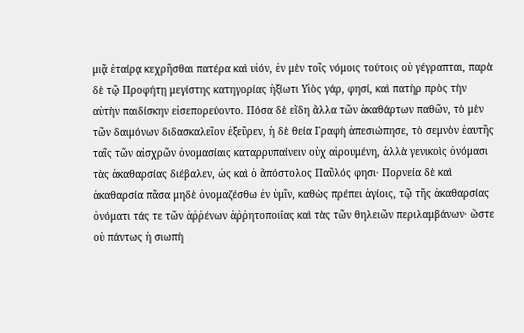μιᾷ ἐταίρᾳ κεχρῆσθαι πατέρα καὶ υἱόν, ἐν μὲν τοῖς νόμοις τούτοις οὐ γέγραπται, παρὰ δὲ τῷ Προφήτῃ μεγίστης κατηγορίας ἠξίωτι Υἱὸς γάρ, φησί, καὶ πατὴρ πρὸς τὴν αὐτὴν παιδίσκην εἰσεπορεύοντο. Πόσα δὲ εἴδη ἄλλα τῶν ἀκαθάρτων παθῶν, τὸ μὲν τῶν δαιμόνων διδασκαλεῖον ἐξεῦρεν, ἡ δὲ θεία Γραφὴ ἀπεσιώπησε, τὸ σεμνὸν ἑαυτῆς ταῖς τῶν αἰσχρῶν ὀνομασίαις καταρρυπαίνειν οὐχ αἱρουμένη, ἀλλὰ γενικοὶς ὀνόμασι τὰς ἀκαθαρσίας διέβαλεν, ὡς καὶ ὁ ἄπόστολος Παῦλός φησι· Πορνεία δὲ καὶ ἀκαθαρσία πᾶσα μηδὲ ὀνομαζέσθω ἐν ὑμῖν, καθὼς πρέπει ἁγίοις, τῷ τῆς ἀκαθαρσίας ὀνόματι τάς τε τῶν ἀῤῥένων ἀῤῥητοποιΐας καὶ τὰς τῶν θηλειῶν περιλαμβάνων· ὥστε οὐ πάντως ἡ σιωπὴ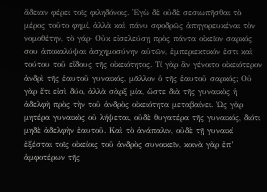ἄδειαν φέρει τοῖς φιληδόνοις. Ἐγὼ δὲ οὐδὲ σεσιωπῆσθαι τὸ μέρος τοῦτο φημί, ἀλλὰ καὶ πάνυ σφοδρῶς ἀπηγορευκέναι τὸν νομοθέτην, τὸ γάρ· Οὐκ εἰσελεύσῃ πρὸς πάντα οἰκεῖον σαρκός σου ἀποκαλύψαι ἀσχημοσύνην αὐτῶν, ἐμπεριεκτικόν ἐστι καὶ τούτου τοῦ εἴδους τῆς οἰκειότητος. Τί γὰρ ἂν γένοιτο οἰκειότερον ἀνδρὶ τῆς ἑαυτοῦ γυναικός, μᾶλλον ὁ τῆς ἑαυτοῦ σαρκός; Οὐ γὰρ ἔτι εἰσὶ δύο, ἀλλὰ σὰρξ μία, ὥστε διὰ τῆς γυναικὸς ἡ ἀδελφὴ πρὸς τὴν τοῦ ἀνδρὸς οἰκειότητα μεταβαίνει. Ὡς γὰρ μητέρα γυναικὸς οὐ λήψεται, οὐδὲ θυγατέρα τῆς γυναικός, διότι μηδὲ ἀδελφὴν ἐαυτοῦ. Καὶ τὸ ἀνάπαλιν, οὐδὲ τῇ γυναικί ἐξέσται τοῖς οἰκείοις τοῦ ἀνδρὸς συνοικεῖν, κοινὰ γὰρ ἐπ’ ἀμφοτέρων τῆς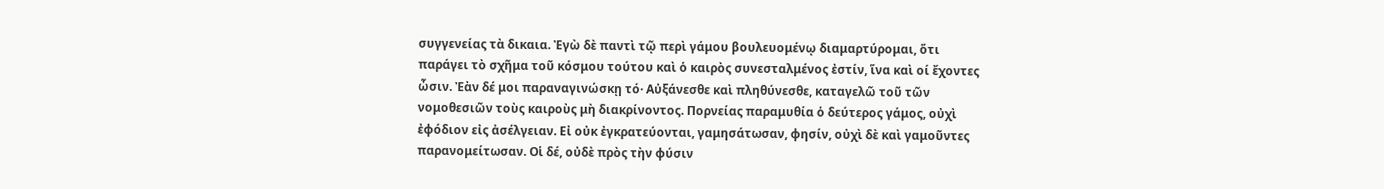συγγενείας τὰ δικαια. Ἐγὼ δὲ παντὶ τῷ περὶ γάμου βουλευομένῳ διαμαρτύρομαι, ὅτι παράγει τὸ σχῆμα τοῦ κόσμου τούτου καὶ ὁ καιρὸς συνεσταλμένος ἐστίν, ἵνα καὶ οί ἔχοντες ὦσιν. Ἐὰν δέ μοι παραναγινώσκῃ τό· Αὐξάνεσθε καὶ πληθύνεσθε, καταγελῶ τοῦ τῶν νομοθεσιῶν τοὺς καιροὺς μὴ διακρίνοντος. Πορνείας παραμυθία ὁ δεύτερος γάμος, οὐχὶ ἐφόδιον εἰς ἀσέλγειαν. Εἰ οὐκ ἐγκρατεύονται, γαμησάτωσαν, φησίν, οὐχὶ δὲ καὶ γαμοῦντες παρανομείτωσαν. Οἱ δέ, οὐδὲ πρὸς τὴν φύσιν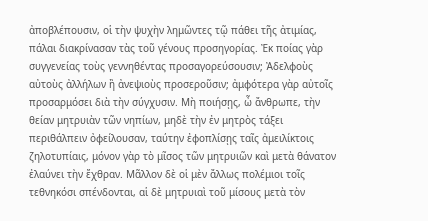ἀποβλέπουσιν, οἱ τὴν ψυχὴν λημῶντες τῷ πάθει τῆς ἀτιμίας, πάλαι διακρίνασαν τὰς τοῦ γένους προσηγορίας. Ἐκ ποίας γὰρ συγγενείας τοὺς γεννηθέντας προσαγορεύσουσιν; Ἀδελφοὺς αὐτοὺς ἀλλήλων ἢ ἀνεψιοὺς προσεροῦσιν; ἀμφότερα γὰρ αὐτοῖς προσαρμόσει διὰ τὴν σύγχυσιν. Μὴ ποιήσῃς, ὦ ἄνθρωπε, τὴν θείαν μητρυιὰν τῶν νηπίων, μηδὲ τὴν ἐν μητρὸς τάξει περιθάλπειν ὀφείλουσαν, ταύτην ἐφοπλίσῃς ταῖς ἀμειλίκτοις ζηλοτυπίαις, μόνον γὰρ τὸ μῖσος τῶν μητρυιῶν καὶ μετὰ θάνατον ἐλαύνει τὴν ἔχθραν. Μᾶλλον δὲ οἱ μὲν ἄλλως πολέμιοι τοῖς τεθνηκόσι σπένδονται, αἱ δὲ μητρυιαὶ τοῦ μίσους μετὰ τὸν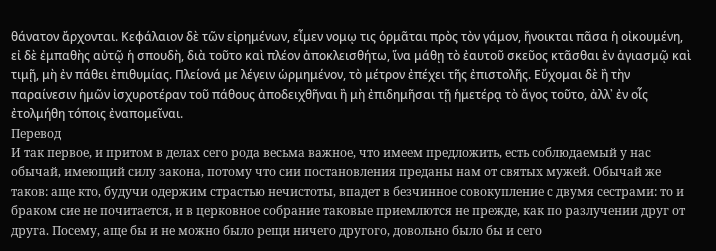θάνατον ἄρχονται. Κεφάλαιον δὲ τῶν εἰρημένων, εἶμεν νομῳ τις ὁρμᾶται πρὸς τὸν γάμον, ἤνοικται πᾶσα ἡ οἰκουμένη, εἰ δὲ ἐμπαθὴς αὐτῷ ἡ σπουδὴ, διὰ τοῦτο καὶ πλέον ἀποκλεισθήτω, ἵνα μάθῃ τὸ ἐαυτοῦ σκεῦος κτᾶσθαι ἐν ἁγιασμῷ καὶ τιμῇ, μὴ ἐν πάθει ἐπιθυμίας. Πλείονά με λέγειν ὡρμημένον, τὸ μέτρον ἐπέχει τῆς ἐπιστολῆς. Εὔχομαι δὲ ἢ τὴν παραίνεσιν ἡμῶν ἰσχυροτέραν τοῦ πάθους ἀποδειχθῆναι ἢ μὴ ἐπιδημῆσαι τῇ ἡμετέρᾳ τὸ ἄγος τοῦτο, ἀλλ᾽ ἐν οἷς ἐτολμήθη τόποις ἐναπομεῖναι.
Перевод
И так первое, и притом в делах сего рода весьма важное, что имеем предложить, есть соблюдаемый у нас обычай, имеющий силу закона, потому что сии постановления преданы нам от святых мужей. Обычай же таков: аще кто, будучи одержим страстью нечистоты, впадет в безчинное совокупление с двумя сестрами: то и браком сие не почитается, и в церковное собрание таковые приемлются не прежде, как по разлучении друг от друга. Посему, аще бы и не можно было рещи ничего другого, довольно было бы и сего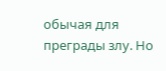обычая для преграды злу. Но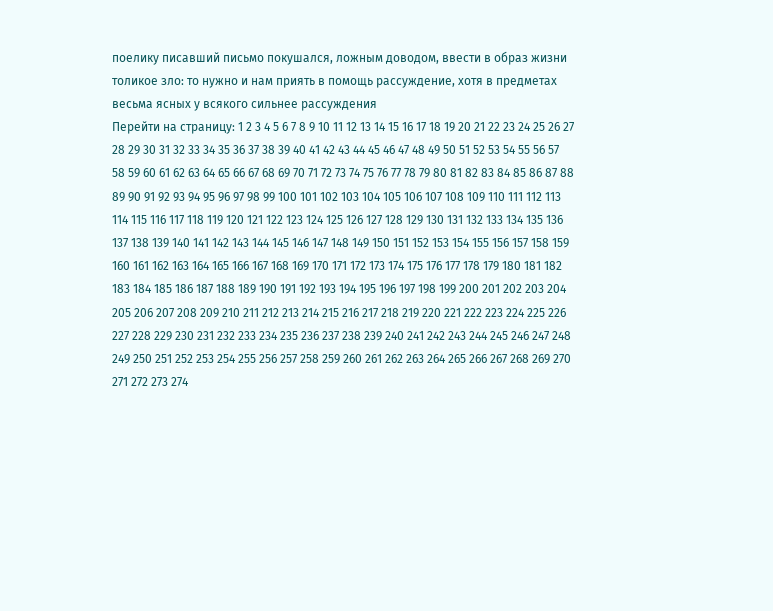поелику писавший письмо покушался, ложным доводом, ввести в образ жизни толикое зло: то нужно и нам приять в помощь рассуждение, хотя в предметах весьма ясных у всякого сильнее рассуждения
Перейти на страницу: 1 2 3 4 5 6 7 8 9 10 11 12 13 14 15 16 17 18 19 20 21 22 23 24 25 26 27 28 29 30 31 32 33 34 35 36 37 38 39 40 41 42 43 44 45 46 47 48 49 50 51 52 53 54 55 56 57 58 59 60 61 62 63 64 65 66 67 68 69 70 71 72 73 74 75 76 77 78 79 80 81 82 83 84 85 86 87 88 89 90 91 92 93 94 95 96 97 98 99 100 101 102 103 104 105 106 107 108 109 110 111 112 113 114 115 116 117 118 119 120 121 122 123 124 125 126 127 128 129 130 131 132 133 134 135 136 137 138 139 140 141 142 143 144 145 146 147 148 149 150 151 152 153 154 155 156 157 158 159 160 161 162 163 164 165 166 167 168 169 170 171 172 173 174 175 176 177 178 179 180 181 182 183 184 185 186 187 188 189 190 191 192 193 194 195 196 197 198 199 200 201 202 203 204 205 206 207 208 209 210 211 212 213 214 215 216 217 218 219 220 221 222 223 224 225 226 227 228 229 230 231 232 233 234 235 236 237 238 239 240 241 242 243 244 245 246 247 248 249 250 251 252 253 254 255 256 257 258 259 260 261 262 263 264 265 266 267 268 269 270 271 272 273 274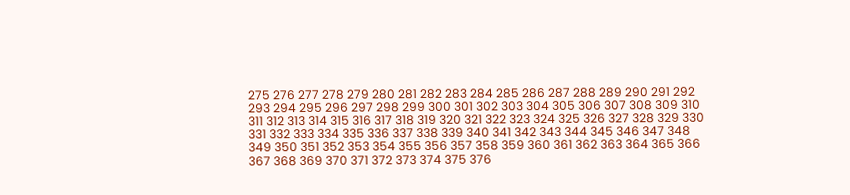275 276 277 278 279 280 281 282 283 284 285 286 287 288 289 290 291 292 293 294 295 296 297 298 299 300 301 302 303 304 305 306 307 308 309 310 311 312 313 314 315 316 317 318 319 320 321 322 323 324 325 326 327 328 329 330 331 332 333 334 335 336 337 338 339 340 341 342 343 344 345 346 347 348 349 350 351 352 353 354 355 356 357 358 359 360 361 362 363 364 365 366 367 368 369 370 371 372 373 374 375 376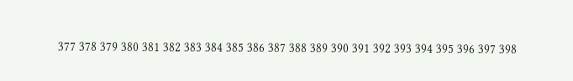377 378 379 380 381 382 383 384 385 386 387 388 389 390 391 392 393 394 395 396 397 398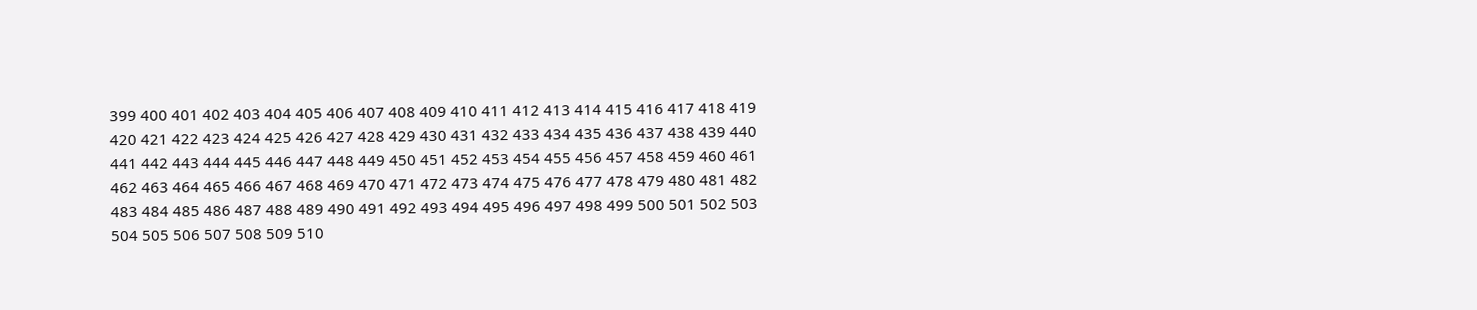399 400 401 402 403 404 405 406 407 408 409 410 411 412 413 414 415 416 417 418 419 420 421 422 423 424 425 426 427 428 429 430 431 432 433 434 435 436 437 438 439 440 441 442 443 444 445 446 447 448 449 450 451 452 453 454 455 456 457 458 459 460 461 462 463 464 465 466 467 468 469 470 471 472 473 474 475 476 477 478 479 480 481 482 483 484 485 486 487 488 489 490 491 492 493 494 495 496 497 498 499 500 501 502 503 504 505 506 507 508 509 510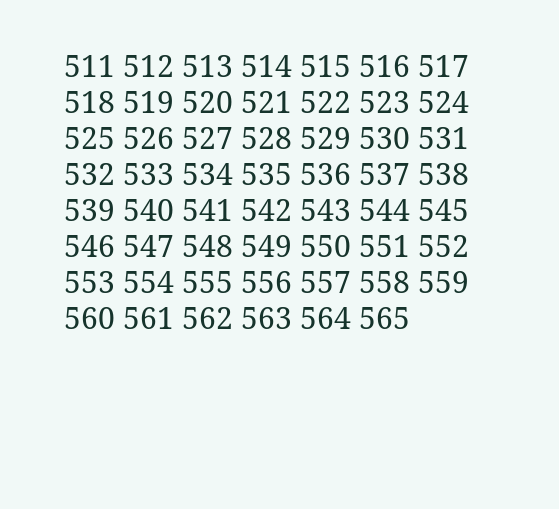511 512 513 514 515 516 517 518 519 520 521 522 523 524 525 526 527 528 529 530 531 532 533 534 535 536 537 538 539 540 541 542 543 544 545 546 547 548 549 550 551 552 553 554 555 556 557 558 559 560 561 562 563 564 565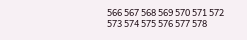566 567 568 569 570 571 572 573 574 575 576 577 578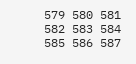579 580 581 582 583 584 585 586 587